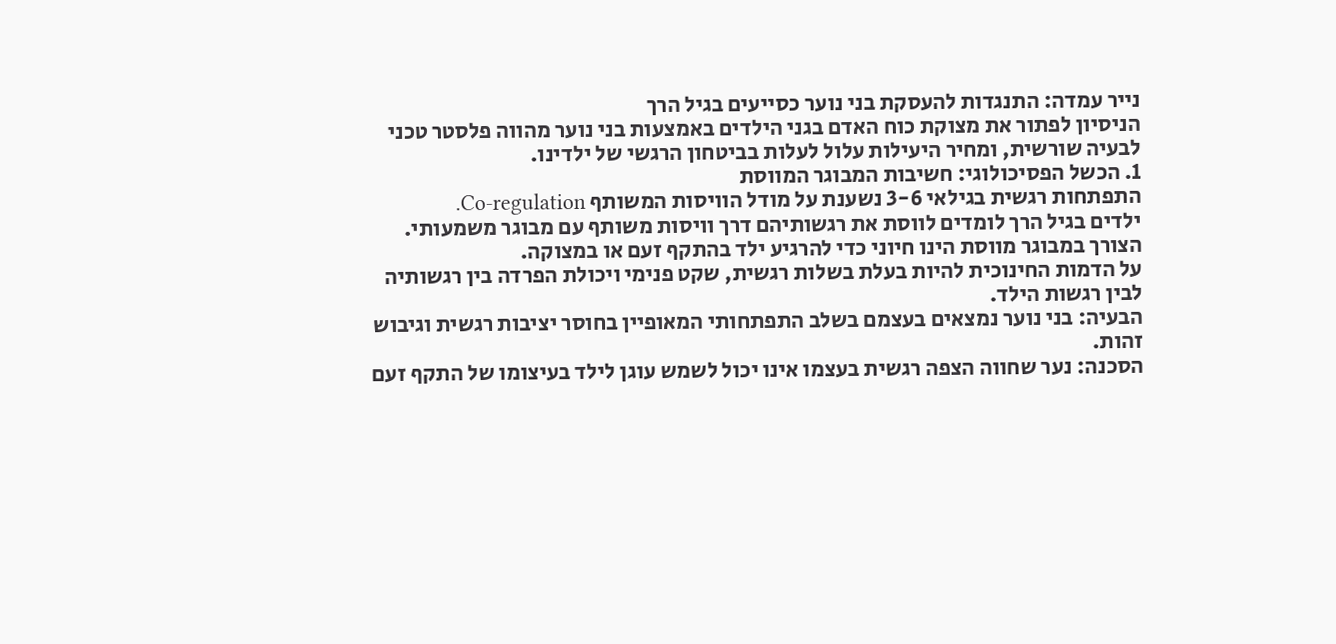נייר עמדה: התנגדות להעסקת בני נוער כסייעים בגיל הרך
הניסיון לפתור את מצוקת כוח האדם בגני הילדים באמצעות בני נוער מהווה פלסטר טכני לבעיה שורשית, ומחיר היעילות עלול לעלות בביטחון הרגשי של ילדינו.
1. הכשל הפסיכולוגי: חשיבות המבוגר המווסת
התפתחות רגשית בגילאי 3-6 נשענת על מודל הוויסות המשותף Co-regulation.
ילדים בגיל הרך לומדים לווסת את רגשותיהם דרך וויסות משותף עם מבוגר משמעותי.
הצורך במבוגר מווסת הינו חיוני כדי להרגיע ילד בהתקף זעם או במצוקה.
על הדמות החינוכית להיות בעלת בשלות רגשית, שקט פנימי ויכולת הפרדה בין רגשותיה לבין רגשות הילד.
הבעיה: בני נוער נמצאים בעצמם בשלב התפתחותי המאופיין בחוסר יציבות רגשית וגיבוש זהות.
הסכנה: נער שחווה הצפה רגשית בעצמו אינו יכול לשמש עוגן לילד בעיצומו של התקף זעם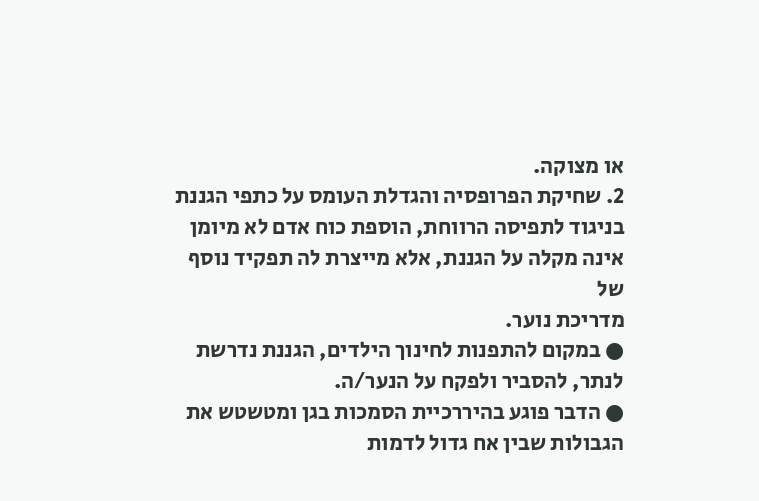או מצוקה.
2. שחיקת הפרופסיה והגדלת העומס על כתפי הגננת
בניגוד לתפיסה הרווחת, הוספת כוח אדם לא מיומן אינה מקלה על הגננת, אלא מייצרת לה תפקיד נוסף של
מדריכת נוער.
● במקום להתפנות לחינוך הילדים, הגננת נדרשת לנתר, להסביר ולפקח על הנער/ה.
● הדבר פוגע בהיררכיית הסמכות בגן ומטשטש את הגבולות שבין אח גדול לדמות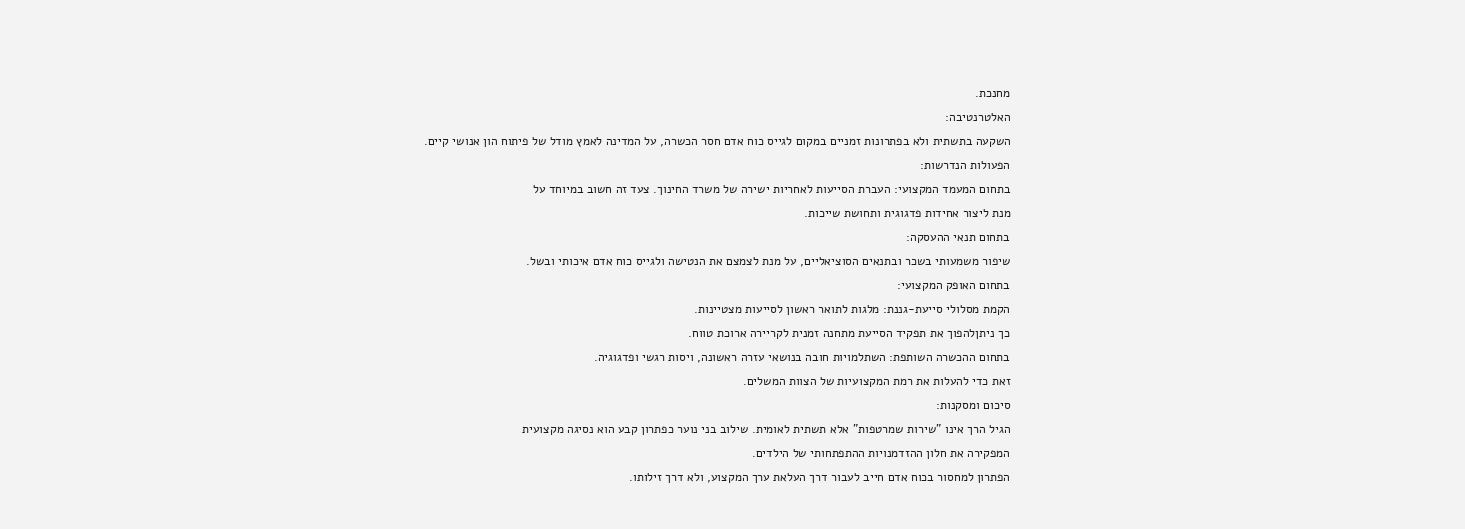מחנכת.
האלטרנטיבה:
השקעה בתשתית ולא בפתרונות זמניים במקום לגייס כוח אדם חסר הכשרה, על המדינה לאמץ מודל של פיתוח הון אנושי קיים.
הפעולות הנדרשות:
בתחום המעמד המקצועי: העברת הסייעות לאחריות ישירה של משרד החינוך. צעד זה חשוב במיוחד על
מנת ליצור אחידות פדגוגית ותחושת שייכות.
בתחום תנאי ההעסקה:
שיפור משמעותי בשכר ובתנאים הסוציאליים, על מנת לצמצם את הנטישה ולגייס כוח אדם איכותי ובשל.
בתחום האופק המקצועי:
הקמת מסלולי סייעת-גננת: מלגות לתואר ראשון לסייעות מצטיינות.
כך ניתןלהפוך את תפקיד הסייעת מתחנה זמנית לקריירה ארוכת טווח.
בתחום ההכשרה השותפת: השתלמויות חובה בנושאי עזרה ראשונה, ויסות רגשי ופדגוגיה.
זאת כדי להעלות את רמת המקצועיות של הצוות המשלים.
סיכום ומסקנות:
הגיל הרך אינו "שירות שמרטפות" אלא תשתית לאומית. שילוב בני נוער כפתרון קבע הוא נסיגה מקצועית
המפקירה את חלון ההזדמנויות ההתפתחותי של הילדים.
הפתרון למחסור בכוח אדם חייב לעבור דרך העלאת ערך המקצוע, ולא דרך זילותו.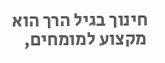חינוך בגיל הרך הוא מקצוע למומחים,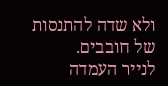ולא שדה להתנסות של חובבים.
לנייר העמדה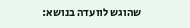שהוגש לוועדה בנושא: